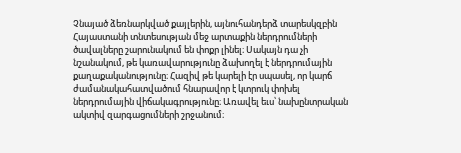Չնայած ձեռնարկված քայլերին, այնուհանդերձ տարեսկզբին Հայաստանի տնտեսության մեջ արտաքին ներդրումների ծավալները շարունակում են փոքր լինել։ Սակայն դա չի նշանակում, թե կառավարությունը ձախողել է ներդրումային քաղաքականությունը։ Հազիվ թե կարելի էր սպասել, որ կարճ ժամանակահատվածում հնարավոր է կտրուկ փոխել ներդրումային վիճակագրությունը։ Առավել եւս՝ նախընտրական ակտիվ զարգացումների շրջանում։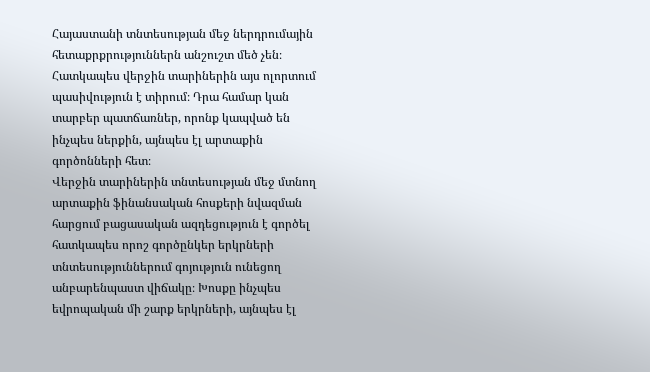Հայաստանի տնտեսության մեջ ներդրումային հետաքրքրություններն անշուշտ մեծ չեն։ Հատկապես վերջին տարիներին այս ոլորտում պասիվություն է տիրում։ Դրա համար կան տարբեր պատճառներ, որոնք կապված են ինչպես ներքին, այնպես էլ արտաքին գործոնների հետ։
Վերջին տարիներին տնտեսության մեջ մտնող արտաքին ֆինանսական հոսքերի նվազման հարցում բացասական ազդեցություն է գործել հատկապես որոշ գործընկեր երկրների տնտեսություններում գոյություն ունեցող անբարենպաստ վիճակը։ Խոսքը ինչպես եվրոպական մի շարք երկրների, այնպես էլ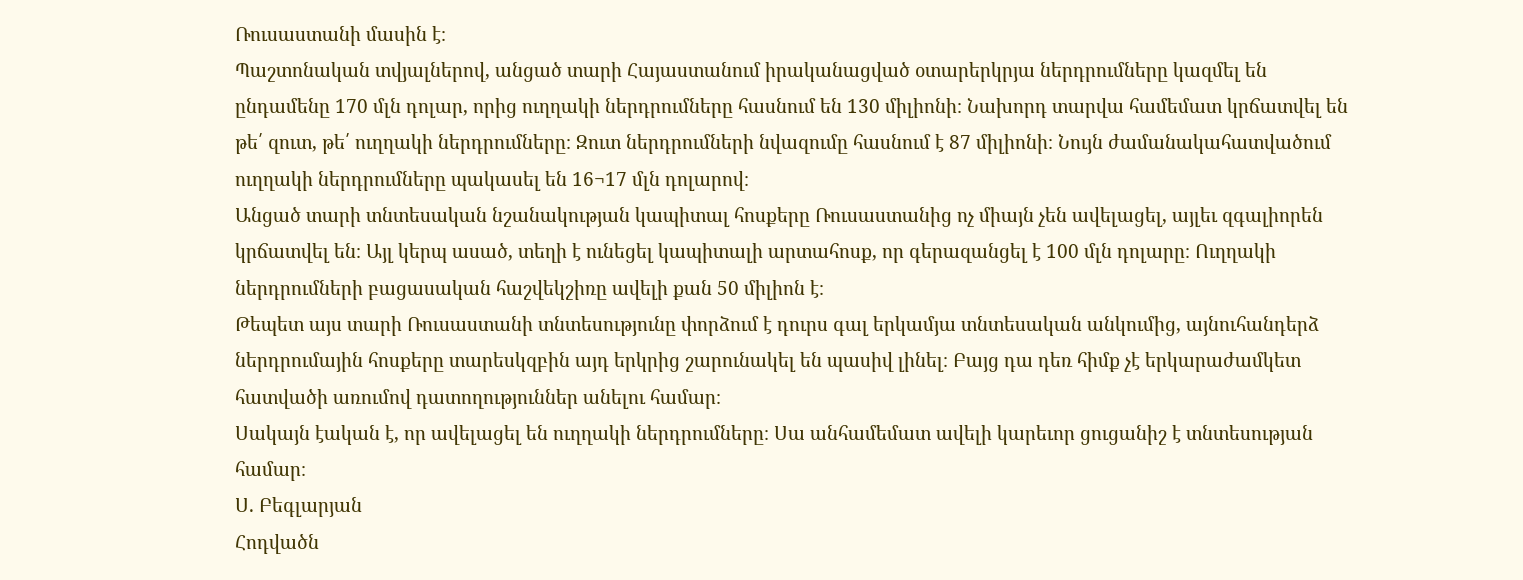Ռուսաստանի մասին է։
Պաշտոնական տվյալներով, անցած տարի Հայաստանում իրականացված օտարերկրյա ներդրումները կազմել են ընդամենը 170 մլն դոլար, որից ուղղակի ներդրումները հասնում են 130 միլիոնի։ Նախորդ տարվա համեմատ կրճատվել են թե՛ զուտ, թե՛ ուղղակի ներդրումները։ Զուտ ներդրումների նվազումը հասնում է 87 միլիոնի։ Նույն ժամանակահատվածում ուղղակի ներդրումները պակասել են 16¬17 մլն դոլարով։
Անցած տարի տնտեսական նշանակության կապիտալ հոսքերը Ռուսաստանից ոչ միայն չեն ավելացել, այլեւ զգալիորեն կրճատվել են։ Այլ կերպ ասած, տեղի է ունեցել կապիտալի արտահոսք, որ գերազանցել է 100 մլն դոլարը։ Ուղղակի ներդրումների բացասական հաշվեկշիռը ավելի քան 50 միլիոն է։
Թեպետ այս տարի Ռուսաստանի տնտեսությունը փորձում է դուրս գալ երկամյա տնտեսական անկումից, այնուհանդերձ ներդրումային հոսքերը տարեսկզբին այդ երկրից շարունակել են պասիվ լինել։ Բայց դա դեռ հիմք չէ երկարաժամկետ հատվածի առումով դատողություններ անելու համար։
Սակայն էական է, որ ավելացել են ուղղակի ներդրումները։ Սա անհամեմատ ավելի կարեւոր ցուցանիշ է տնտեսության համար։
Ս. Բեգլարյան
Հոդվածն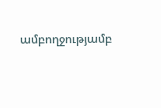ամբողջությամբ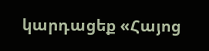կարդացեք «Հայոց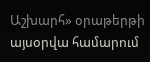Աշխարհ» օրաթերթի այսօրվա համարում